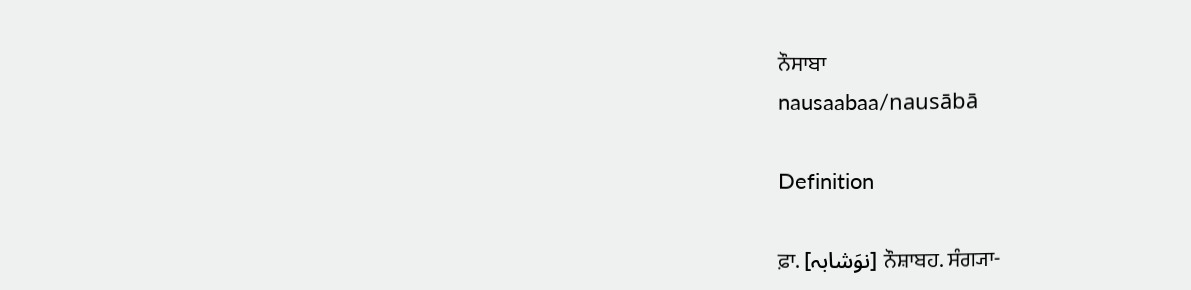ਨੌਸਾਬਾ
nausaabaa/nausābā

Definition

ਫ਼ਾ. [نوَشابہ] ਨੌਸ਼ਾਬਹ. ਸੰਗ੍ਯਾ-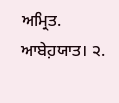ਅਮ੍ਰਿਤ. ਆਬੇਹ਼ਯਾਤ। ੨.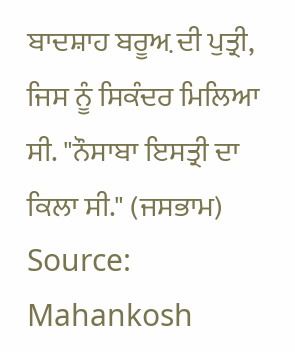ਬਾਦਸ਼ਾਹ ਬਰੂਅ਼ ਦੀ ਪੁਤ੍ਰੀ, ਜਿਸ ਨੂੰ ਸਿਕੰਦਰ ਮਿਲਿਆ ਸੀ. "ਨੌਸਾਬਾ ਇਸਤ੍ਰੀ ਦਾ ਕਿਲਾ ਸੀ." (ਜਸਭਾਮ)
Source: Mahankosh